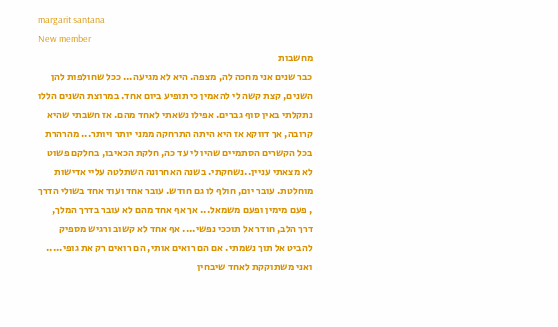margarit santana
New member
מחשבות
כבר שנים אני מחכה לה, מצפה. היא לא מגיעה... ככל שחולפות להן השנים, קצת קשה לי להאמין כי תופיע ביום אחד. במרוצת השנים הללו נתקלתי באין סוף גברים. אפילו נשאתי לאחד מהם. אז חשבתי שהיא קרובה, אך דווקא אז היא היתה התרחקה ממני יותר ויותר... מהרהרת בכל הקשרים הסתמיים שהיו לי עד כה, חלקת הכאיבו, בחלקם פשוט לא מצאתי עניין..נשחקתי. בשנה האחרונה השתלטה עליי אדישות מוחלטת. עובר יום, חולף לו גם חודש. עובר אחד ועוד אחד בשולי הדרך , פעם מימין ופעם משמאל... אך אף אחד מהם לא עובר בדרך המלך, דרך הלב, חודר אל תוככי נפשי.... אף אחד לא קשוב ורגיש מספיק להביט אל תוך נשמתי. אם הם רואים אותי, הם רואים רק את גופי..... ואני משתוקקת לאחד שיבחין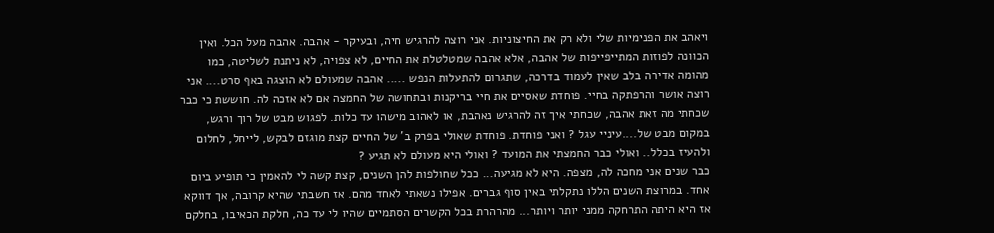ויאהב את הפנימיות שלי ולא רק את החיצוניות. אני רוצה להרגיש חיה, ובעיקר - אהבה. אהבה מעל הכל. ואין הכוונה לפוזות המתייפייפות של אהבה, אלא אהבה שמטלטלת את החיים, לא צפויה, לא ניתנת לשליטה, כמו מהומה אדירה בלב שאין לעמוד בדרכה, שתגרום להתעלות הנפש ..... אהבה שמעולם לא הוצגה באף סרט.... אני רוצה אושר והרפתקה בחיי. פוחדת שאסיים את חיי בריקנות ובתחושה של החמצה אם לא אזכה לה. חוששת כי כבר שכחתי מה זאת אהבה, שכחתי איך זה להרגיש נאהבת, או לאהוב מישהו עד כלות. לפגוש מבט של רוך ורגש, במקום מבט של....עיניי עגל ? ואני פוחדת. פוחדת שאולי בפרק ב' של החיים קצת מוגזם לבקש, לייחל, לחלום ולהעיז בכלל.. ואולי כבר החמצתי את המועד ? ואולי היא מעולם לא תגיע ?
כבר שנים אני מחכה לה, מצפה. היא לא מגיעה... ככל שחולפות להן השנים, קצת קשה לי להאמין כי תופיע ביום אחד. במרוצת השנים הללו נתקלתי באין סוף גברים. אפילו נשאתי לאחד מהם. אז חשבתי שהיא קרובה, אך דווקא אז היא היתה התרחקה ממני יותר ויותר... מהרהרת בכל הקשרים הסתמיים שהיו לי עד כה, חלקת הכאיבו, בחלקם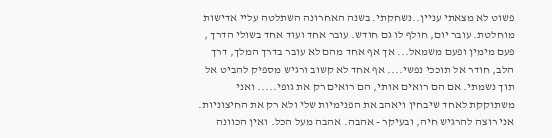פשוט לא מצאתי עניין..נשחקתי. בשנה האחרונה השתלטה עליי אדישות מוחלטת. עובר יום, חולף לו גם חודש. עובר אחד ועוד אחד בשולי הדרך , פעם מימין ופעם משמאל... אך אף אחד מהם לא עובר בדרך המלך, דרך הלב, חודר אל תוככי נפשי.... אף אחד לא קשוב ורגיש מספיק להביט אל תוך נשמתי. אם הם רואים אותי, הם רואים רק את גופי..... ואני משתוקקת לאחד שיבחין ויאהב את הפנימיות שלי ולא רק את החיצוניות. אני רוצה להרגיש חיה, ובעיקר - אהבה. אהבה מעל הכל. ואין הכוונה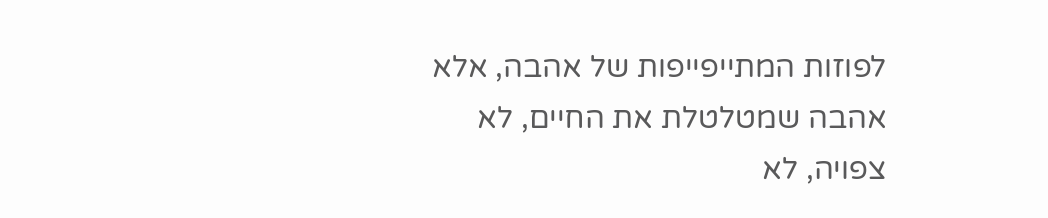לפוזות המתייפייפות של אהבה, אלא אהבה שמטלטלת את החיים, לא צפויה, לא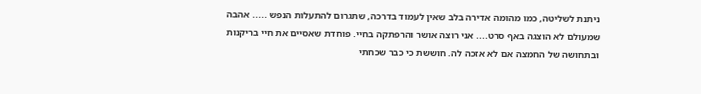ניתנת לשליטה, כמו מהומה אדירה בלב שאין לעמוד בדרכה, שתגרום להתעלות הנפש ..... אהבה שמעולם לא הוצגה באף סרט.... אני רוצה אושר והרפתקה בחיי. פוחדת שאסיים את חיי בריקנות ובתחושה של החמצה אם לא אזכה לה. חוששת כי כבר שכחתי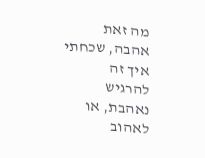מה זאת אהבה, שכחתי איך זה להרגיש נאהבת, או לאהוב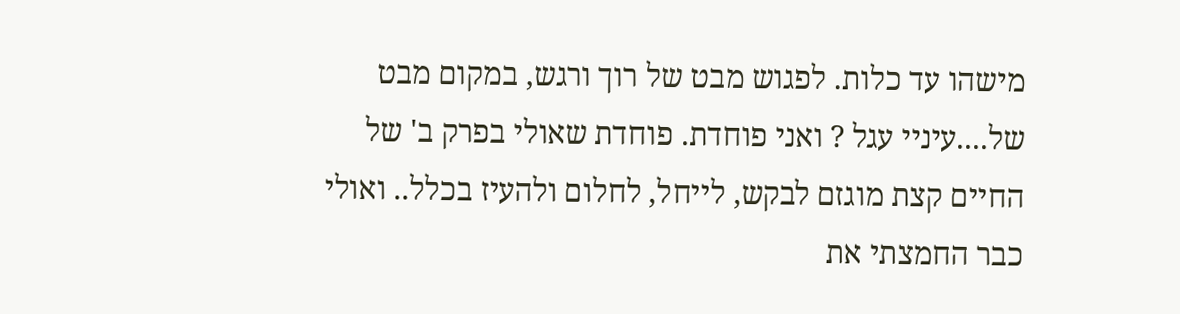מישהו עד כלות. לפגוש מבט של רוך ורגש, במקום מבט של....עיניי עגל ? ואני פוחדת. פוחדת שאולי בפרק ב' של החיים קצת מוגזם לבקש, לייחל, לחלום ולהעיז בכלל.. ואולי כבר החמצתי את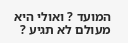המועד ? ואולי היא מעולם לא תגיע ?